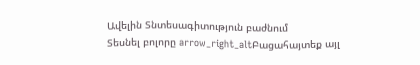Ավելին Տնտեսագիտություն բաժնում
Տեսնել բոլորը arrow_right_altԲացահայտեք այլ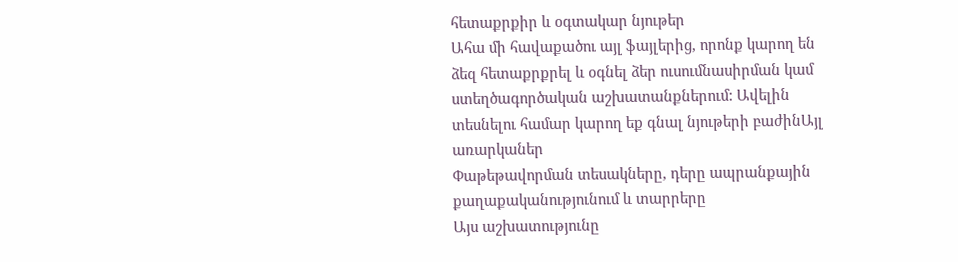հետաքրքիր և օգտակար նյութեր
Ահա մի հավաքածու այլ ֆայլերից, որոնք կարող են ձեզ հետաքրքրել և օգնել ձեր ուսումնասիրման կամ ստեղծագործական աշխատանքներում: Ավելին տեսնելու համար կարող եք գնալ նյութերի բաժինԱյլ առարկաներ
Փաթեթավորման տեսակները, դերը ապրանքային քաղաքականությունում և տարրերը
Այս աշխատությունը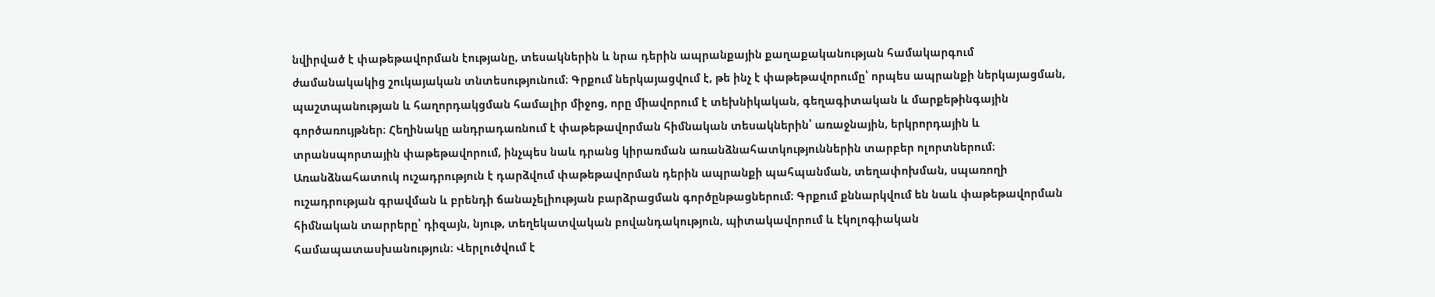նվիրված է փաթեթավորման էությանը, տեսակներին և նրա դերին ապրանքային քաղաքականության համակարգում ժամանակակից շուկայական տնտեսությունում։ Գրքում ներկայացվում է, թե ինչ է փաթեթավորումը՝ որպես ապրանքի ներկայացման, պաշտպանության և հաղորդակցման համալիր միջոց, որը միավորում է տեխնիկական, գեղագիտական և մարքեթինգային գործառույթներ։ Հեղինակը անդրադառնում է փաթեթավորման հիմնական տեսակներին՝ առաջնային, երկրորդային և տրանսպորտային փաթեթավորում, ինչպես նաև դրանց կիրառման առանձնահատկություններին տարբեր ոլորտներում։ Առանձնահատուկ ուշադրություն է դարձվում փաթեթավորման դերին ապրանքի պահպանման, տեղափոխման, սպառողի ուշադրության գրավման և բրենդի ճանաչելիության բարձրացման գործընթացներում։ Գրքում քննարկվում են նաև փաթեթավորման հիմնական տարրերը՝ դիզայն, նյութ, տեղեկատվական բովանդակություն, պիտակավորում և էկոլոգիական համապատասխանություն։ Վերլուծվում է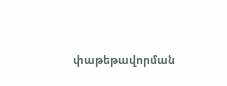փաթեթավորման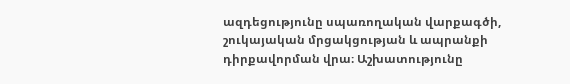ազդեցությունը սպառողական վարքագծի, շուկայական մրցակցության և ապրանքի դիրքավորման վրա։ Աշխատությունը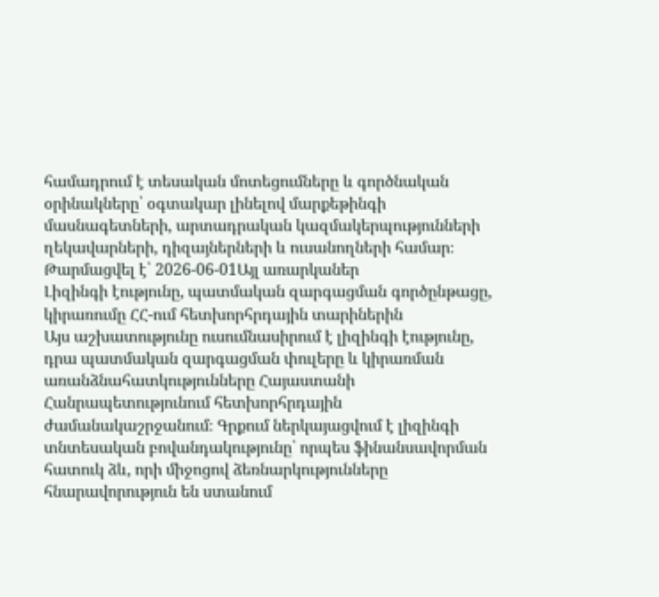համադրում է տեսական մոտեցումները և գործնական օրինակները՝ օգտակար լինելով մարքեթինգի մասնագետների, արտադրական կազմակերպությունների ղեկավարների, դիզայներների և ուսանողների համար։
Թարմացվել է՝ 2026-06-01Այլ առարկաներ
Լիզինգի էությունը, պատմական զարգացման գործընթացը, կիրառումը ՀՀ-ում հետխորհրդային տարիներին
Այս աշխատությունը ուսումնասիրում է լիզինգի էությունը, դրա պատմական զարգացման փուլերը և կիրառման առանձնահատկությունները Հայաստանի Հանրապետությունում հետխորհրդային ժամանակաշրջանում։ Գրքում ներկայացվում է լիզինգի տնտեսական բովանդակությունը՝ որպես ֆինանսավորման հատուկ ձև, որի միջոցով ձեռնարկությունները հնարավորություն են ստանում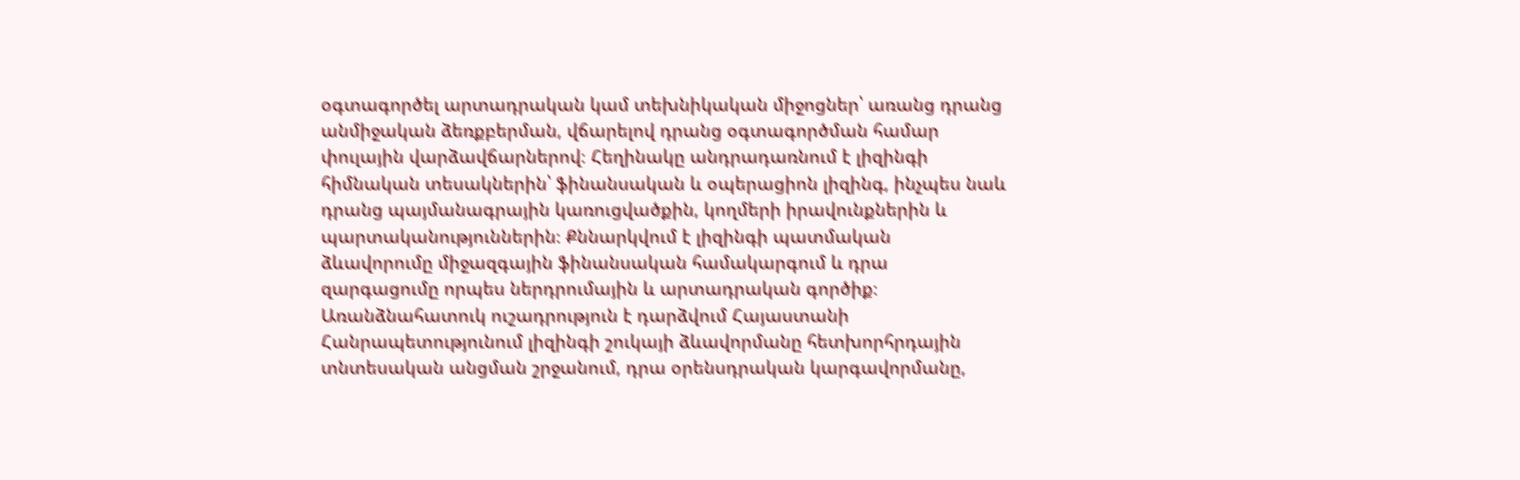օգտագործել արտադրական կամ տեխնիկական միջոցներ՝ առանց դրանց անմիջական ձեռքբերման, վճարելով դրանց օգտագործման համար փուլային վարձավճարներով։ Հեղինակը անդրադառնում է լիզինգի հիմնական տեսակներին՝ ֆինանսական և օպերացիոն լիզինգ, ինչպես նաև դրանց պայմանագրային կառուցվածքին, կողմերի իրավունքներին և պարտականություններին։ Քննարկվում է լիզինգի պատմական ձևավորումը միջազգային ֆինանսական համակարգում և դրա զարգացումը որպես ներդրումային և արտադրական գործիք։ Առանձնահատուկ ուշադրություն է դարձվում Հայաստանի Հանրապետությունում լիզինգի շուկայի ձևավորմանը հետխորհրդային տնտեսական անցման շրջանում, դրա օրենսդրական կարգավորմանը,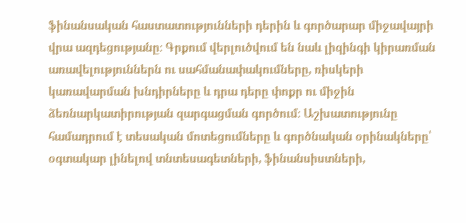ֆինանսական հաստատությունների դերին և գործարար միջավայրի վրա ազդեցությանը։ Գրքում վերլուծվում են նաև լիզինգի կիրառման առավելություններն ու սահմանափակումները, ռիսկերի կառավարման խնդիրները և դրա դերը փոքր ու միջին ձեռնարկատիրության զարգացման գործում։ Աշխատությունը համադրում է տեսական մոտեցումները և գործնական օրինակները՝ օգտակար լինելով տնտեսագետների, ֆինանսիստների,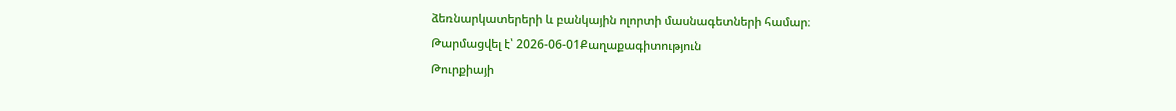ձեռնարկատերերի և բանկային ոլորտի մասնագետների համար։
Թարմացվել է՝ 2026-06-01Քաղաքագիտություն
Թուրքիայի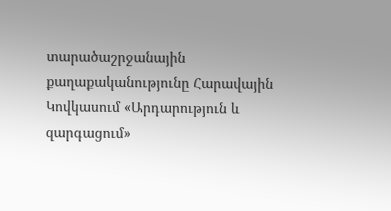տարածաշրջանային քաղաքականությունը Հարավային Կովկասում «Արդարություն և զարգացում»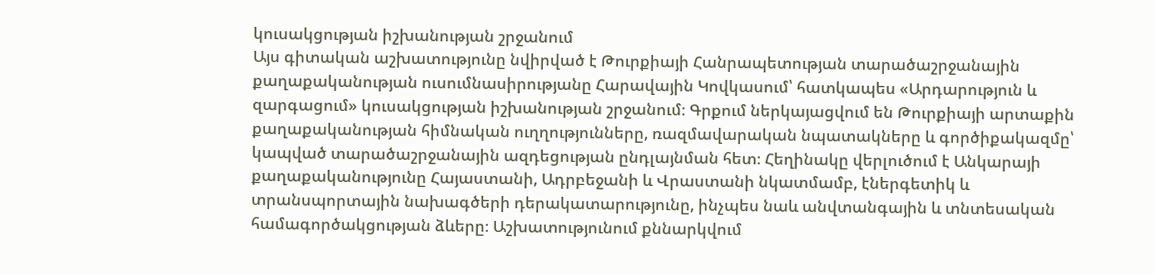կուսակցության իշխանության շրջանում
Այս գիտական աշխատությունը նվիրված է Թուրքիայի Հանրապետության տարածաշրջանային քաղաքականության ուսումնասիրությանը Հարավային Կովկասում՝ հատկապես «Արդարություն և զարգացում» կուսակցության իշխանության շրջանում։ Գրքում ներկայացվում են Թուրքիայի արտաքին քաղաքականության հիմնական ուղղությունները, ռազմավարական նպատակները և գործիքակազմը՝ կապված տարածաշրջանային ազդեցության ընդլայնման հետ։ Հեղինակը վերլուծում է Անկարայի քաղաքականությունը Հայաստանի, Ադրբեջանի և Վրաստանի նկատմամբ, էներգետիկ և տրանսպորտային նախագծերի դերակատարությունը, ինչպես նաև անվտանգային և տնտեսական համագործակցության ձևերը։ Աշխատությունում քննարկվում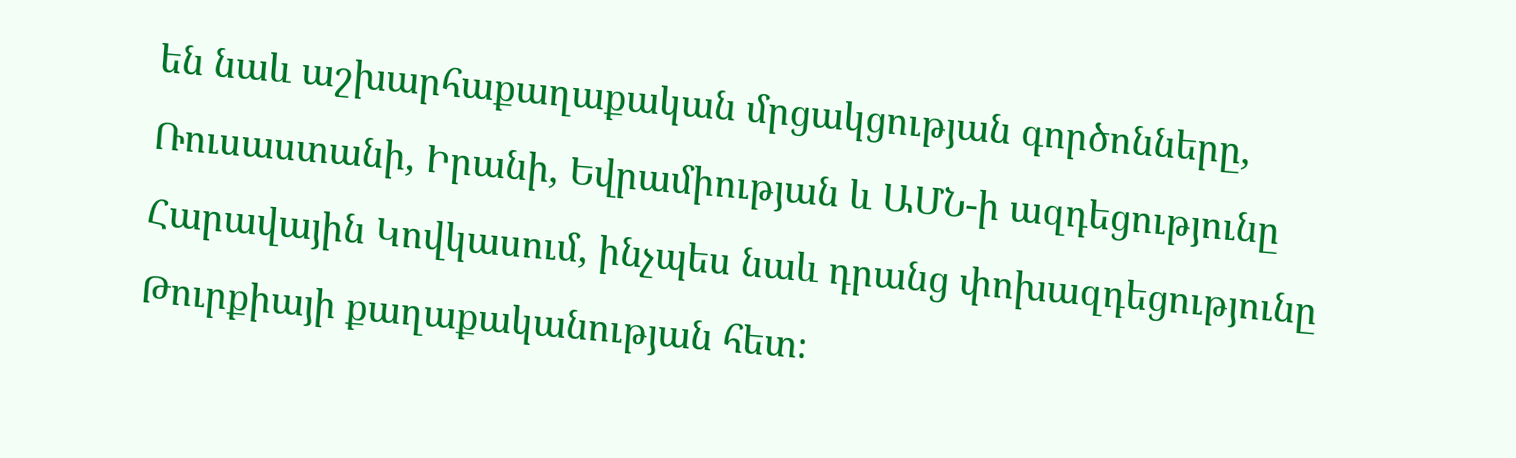են նաև աշխարհաքաղաքական մրցակցության գործոնները, Ռուսաստանի, Իրանի, Եվրամիության և ԱՄՆ-ի ազդեցությունը Հարավային Կովկասում, ինչպես նաև դրանց փոխազդեցությունը Թուրքիայի քաղաքականության հետ։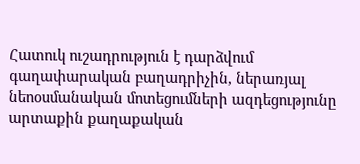Հատուկ ուշադրություն է դարձվում գաղափարական բաղադրիչին, ներառյալ նեոօսմանական մոտեցումների ազդեցությունը արտաքին քաղաքական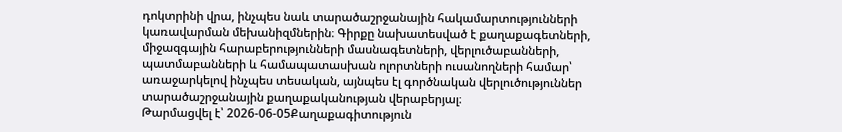դոկտրինի վրա, ինչպես նաև տարածաշրջանային հակամարտությունների կառավարման մեխանիզմներին։ Գիրքը նախատեսված է քաղաքագետների, միջազգային հարաբերությունների մասնագետների, վերլուծաբանների, պատմաբանների և համապատասխան ոլորտների ուսանողների համար՝ առաջարկելով ինչպես տեսական, այնպես էլ գործնական վերլուծություններ տարածաշրջանային քաղաքականության վերաբերյալ։
Թարմացվել է՝ 2026-06-05Քաղաքագիտություն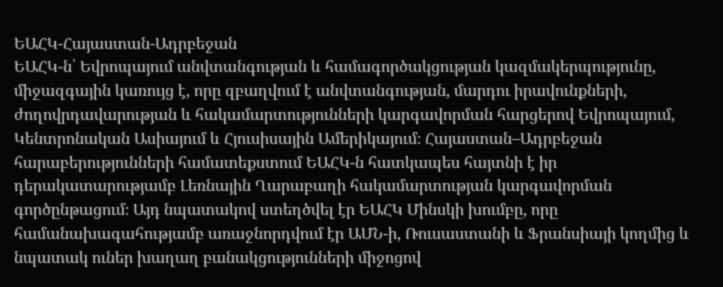ԵԱՀԿ-Հայաստան-Ադրբեջան
ԵԱՀԿ-ն՝ Եվրոպայում անվտանգության և համագործակցության կազմակերպությունը, միջազգային կառույց է, որը զբաղվում է անվտանգության, մարդու իրավունքների, ժողովրդավարության և հակամարտությունների կարգավորման հարցերով Եվրոպայում, Կենտրոնական Ասիայում և Հյուսիսային Ամերիկայում։ Հայաստան–Ադրբեջան հարաբերությունների համատեքստում ԵԱՀԿ-ն հատկապես հայտնի է իր դերակատարությամբ Լեռնային Ղարաբաղի հակամարտության կարգավորման գործընթացում։ Այդ նպատակով ստեղծվել էր ԵԱՀԿ Մինսկի խումբը, որը համանախագահությամբ առաջնորդվում էր ԱՄՆ-ի, Ռուսաստանի և Ֆրանսիայի կողմից և նպատակ ուներ խաղաղ բանակցությունների միջոցով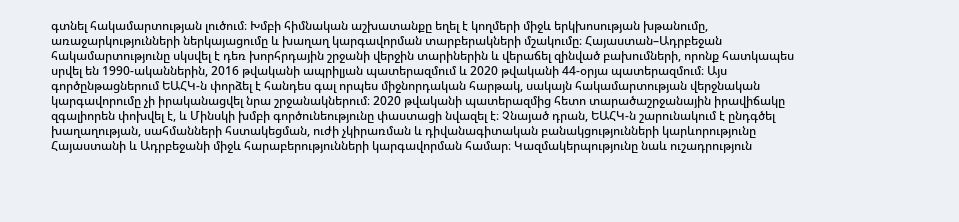գտնել հակամարտության լուծում։ Խմբի հիմնական աշխատանքը եղել է կողմերի միջև երկխոսության խթանումը, առաջարկությունների ներկայացումը և խաղաղ կարգավորման տարբերակների մշակումը։ Հայաստան–Ադրբեջան հակամարտությունը սկսվել է դեռ խորհրդային շրջանի վերջին տարիներին և վերաճել զինված բախումների, որոնք հատկապես սրվել են 1990-ականներին, 2016 թվականի ապրիլյան պատերազմում և 2020 թվականի 44-օրյա պատերազմում։ Այս գործընթացներում ԵԱՀԿ-ն փորձել է հանդես գալ որպես միջնորդական հարթակ, սակայն հակամարտության վերջնական կարգավորումը չի իրականացվել նրա շրջանակներում։ 2020 թվականի պատերազմից հետո տարածաշրջանային իրավիճակը զգալիորեն փոխվել է, և Մինսկի խմբի գործունեությունը փաստացի նվազել է։ Չնայած դրան, ԵԱՀԿ-ն շարունակում է ընդգծել խաղաղության, սահմանների հստակեցման, ուժի չկիրառման և դիվանագիտական բանակցությունների կարևորությունը Հայաստանի և Ադրբեջանի միջև հարաբերությունների կարգավորման համար։ Կազմակերպությունը նաև ուշադրություն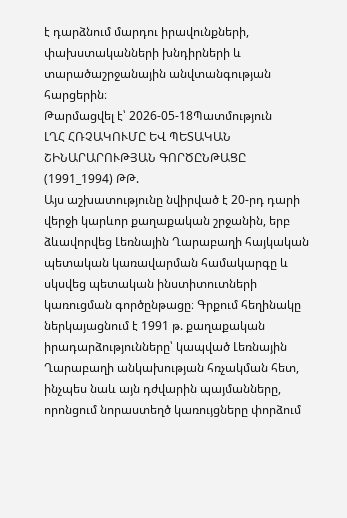է դարձնում մարդու իրավունքների, փախստականների խնդիրների և տարածաշրջանային անվտանգության հարցերին։
Թարմացվել է՝ 2026-05-18Պատմություն
ԼՂՀ ՀՌՉԱԿՈՒՄԸ ԵՎ ՊԵՏԱԿԱՆ ՇԻՆԱՐԱՐՈՒԹՅԱՆ ԳՈՐԾԸՆԹԱՑԸ (1991_1994) ԹԹ.
Այս աշխատությունը նվիրված է 20-րդ դարի վերջի կարևոր քաղաքական շրջանին, երբ ձևավորվեց Լեռնային Ղարաբաղի հայկական պետական կառավարման համակարգը և սկսվեց պետական ինստիտուտների կառուցման գործընթացը։ Գրքում հեղինակը ներկայացնում է 1991 թ. քաղաքական իրադարձությունները՝ կապված Լեռնային Ղարաբաղի անկախության հռչակման հետ, ինչպես նաև այն դժվարին պայմանները, որոնցում նորաստեղծ կառույցները փորձում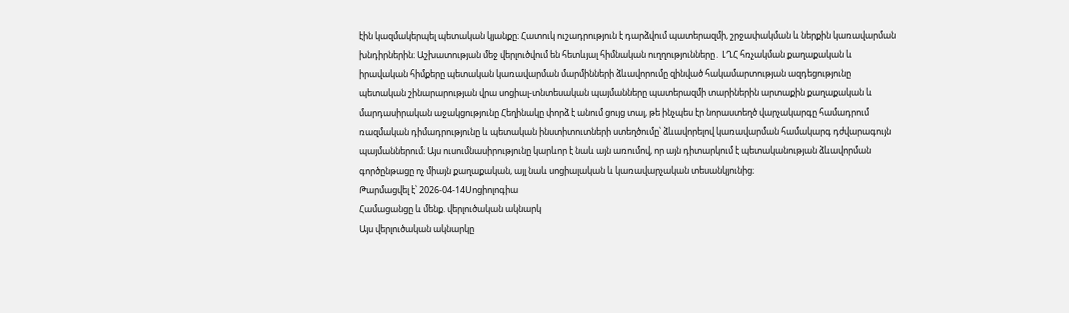էին կազմակերպել պետական կյանքը։ Հատուկ ուշադրություն է դարձվում պատերազմի, շրջափակման և ներքին կառավարման խնդիրներին։ Աշխատության մեջ վերլուծվում են հետևյալ հիմնական ուղղությունները․ ԼՂՀ հռչակման քաղաքական և իրավական հիմքերը պետական կառավարման մարմինների ձևավորումը զինված հակամարտության ազդեցությունը պետական շինարարության վրա սոցիալ-տնտեսական պայմանները պատերազմի տարիներին արտաքին քաղաքական և մարդասիրական աջակցությունը Հեղինակը փորձ է անում ցույց տալ, թե ինչպես էր նորաստեղծ վարչակարգը համադրում ռազմական դիմադրությունը և պետական ինստիտուտների ստեղծումը՝ ձևավորելով կառավարման համակարգ դժվարագույն պայմաններում։ Այս ուսումնասիրությունը կարևոր է նաև այն առումով, որ այն դիտարկում է պետականության ձևավորման գործընթացը ոչ միայն քաղաքական, այլ նաև սոցիալական և կառավարչական տեսանկյունից։
Թարմացվել է՝ 2026-04-14Սոցիոլոգիա
Համացանցը և մենք. վերլուծական ակնարկ
Այս վերլուծական ակնարկը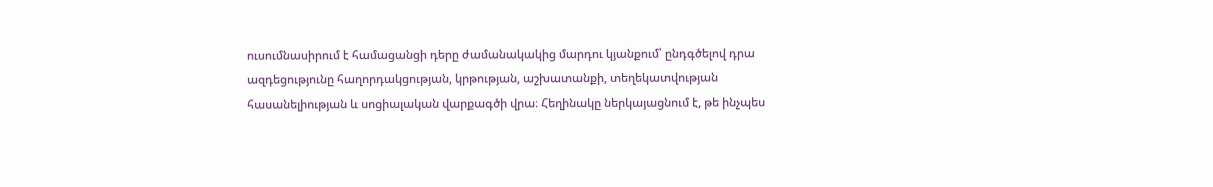ուսումնասիրում է համացանցի դերը ժամանակակից մարդու կյանքում՝ ընդգծելով դրա ազդեցությունը հաղորդակցության, կրթության, աշխատանքի, տեղեկատվության հասանելիության և սոցիալական վարքագծի վրա։ Հեղինակը ներկայացնում է, թե ինչպես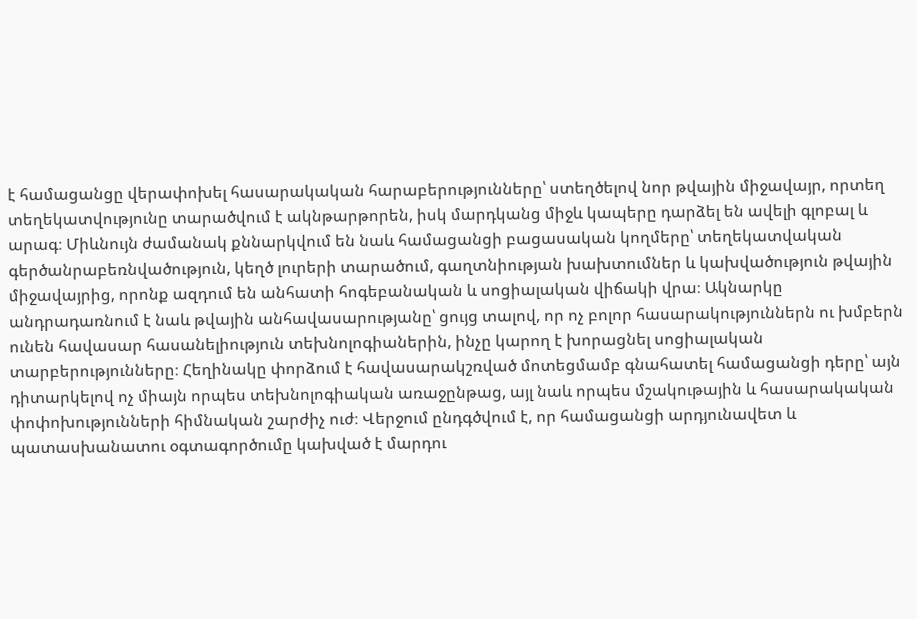է համացանցը վերափոխել հասարակական հարաբերությունները՝ ստեղծելով նոր թվային միջավայր, որտեղ տեղեկատվությունը տարածվում է ակնթարթորեն, իսկ մարդկանց միջև կապերը դարձել են ավելի գլոբալ և արագ։ Միևնույն ժամանակ քննարկվում են նաև համացանցի բացասական կողմերը՝ տեղեկատվական գերծանրաբեռնվածություն, կեղծ լուրերի տարածում, գաղտնիության խախտումներ և կախվածություն թվային միջավայրից, որոնք ազդում են անհատի հոգեբանական և սոցիալական վիճակի վրա։ Ակնարկը անդրադառնում է նաև թվային անհավասարությանը՝ ցույց տալով, որ ոչ բոլոր հասարակություններն ու խմբերն ունեն հավասար հասանելիություն տեխնոլոգիաներին, ինչը կարող է խորացնել սոցիալական տարբերությունները։ Հեղինակը փորձում է հավասարակշռված մոտեցմամբ գնահատել համացանցի դերը՝ այն դիտարկելով ոչ միայն որպես տեխնոլոգիական առաջընթաց, այլ նաև որպես մշակութային և հասարակական փոփոխությունների հիմնական շարժիչ ուժ։ Վերջում ընդգծվում է, որ համացանցի արդյունավետ և պատասխանատու օգտագործումը կախված է մարդու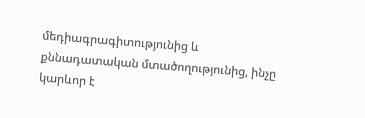մեդիագրագիտությունից և քննադատական մտածողությունից, ինչը կարևոր է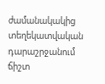ժամանակակից տեղեկատվական դարաշրջանում ճիշտ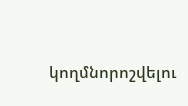կողմնորոշվելու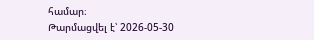համար։
Թարմացվել է՝ 2026-05-30